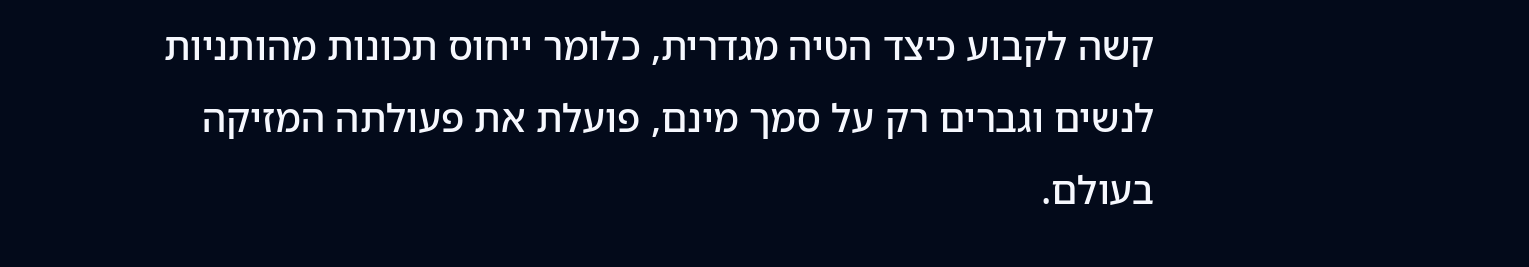קשה לקבוע כיצד הטיה מגדרית, כלומר ייחוס תכונות מהותניות לנשים וגברים רק על סמך מינם, פועלת את פעולתה המזיקה בעולם.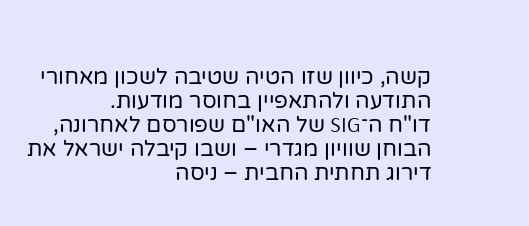קשה, כיוון שזו הטיה שטיבה לשכון מאחורי התודעה ולהתאפיין בחוסר מודעות.
דו"ח ה־SIG של האו"ם שפורסם לאחרונה, הבוחן שוויון מגדרי – ושבו קיבלה ישראל את דירוג תחתית החבית – ניסה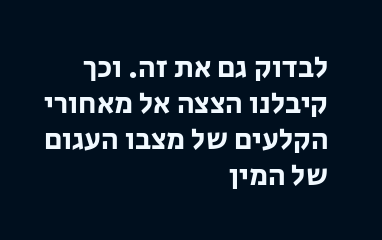לבדוק גם את זה. וכך קיבלנו הצצה אל מאחורי הקלעים של מצבו העגום של המין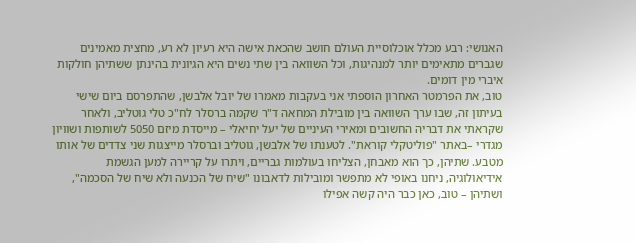האנושי: רבע מכלל אוכלוסיית העולם חושב שהכאת אישה היא רעיון לא רע, מחצית מאמינים שגברים מתאימים יותר למנהיגות, וכל השוואה בין שתי נשים היא הגיונית בהינתן ששתיהן חולקות איברי מין דומים.
טוב, את הפרמטר האחרון הוספתי אני בעקבות מאמרו של יובל אלבשן, שהתפרסם ביום שישי בעיתון זה, שבו ערך השוואה בין מובילת המחאה ד"ר שקמה ברסלר לח"כ טלי גוטליב, ולאחר שקראתי את דבריה החשובים ומאירי העיניים של יעל יחיאלי – מייסדת מיזם 5050 לשותפות ושוויון מגדרי –באתר "פוליטקלי קוראת". לטענתו של אלבשן, גוטליב וברסלר מייצגות שני צדדים של אותו מטבע. שתיהן, כך הוא מאבחן, הצליחו בעולמות גבריים, ויתרו על קריירה למען הגשמת אידיאולוגיה, ניחנו באופי לא מתפשר ומובילות לדאבונו "שיח של הכנעה ולא שיח של הסכמה", ושתיהן – טוב, כאן כבר היה קשה אפילו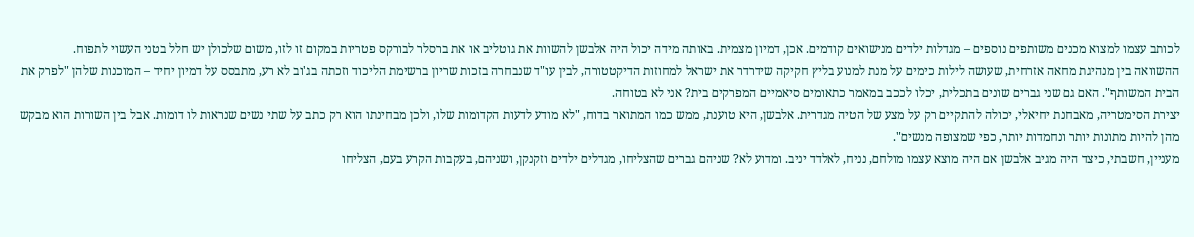לכותב עצמו למצוא מכנים משותפים נוספים – מגדלות ילדים מנישואים קודמים. אכן, דמיון מצמית. באותה מידה יכול היה אלבשן להשוות את גוטליב או את ברסלר לבורקס פטריות במקום זו לזו, משום שלכולן יש חלל בטני העשוי לתפוח.
ההשוואה בין מנהיגת מחאה אזרחית, שעושה לילות כימים על מנת למנוע בליץ חקיקה שידרדר את ישראל למחוזות הדיקטטורה, לבין עו"ד שנבחרה בזכות שריון ברשימת הליכוד וזכתה בג'וב לא רע, מתבסס על דמיון יחיד – המוכנות שלהן "לפרק את הבית המשותף". האם גם שני גברים שונים בתכלית, יכלו לככב במאמר כתאומים סיאמיים המפרקים בית? אני לא בטוחה.
יצירת הסימטריה, מאבחנת יחיאלי, יכולה להתקיים רק על מצע של הטיה מגדרית. אלבשן, היא טוענת, ממש כמו המתואר בדוח, "לא מודע לדעות הקדומות שלו, ולכן מבחינתו הוא רק כתב על שתי נשים שנראות לו דומות. אבל בין השורות הוא מבקש מהן להיות מתונות יותר ונחמדות יותר, כפי שמצופה מנשים".
מעניין, חשבתי, כיצד היה מגיב אלבשן אם היה מוצא עצמו מולחם, נניח, לאלדד יניב. ומדוע לא? שניהם גברים שהצליחו, מגדלים ילדים וזקנקן, ושניהם, בעקבות הקרע בעם, הצליחו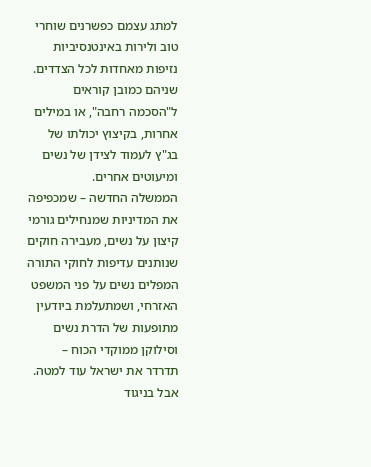למתג עצמם כפשרנים שוחרי טוב ולירות באינטנסיביות נזיפות מאחדות לכל הצדדים. שניהם כמובן קוראים ל"הסכמה רחבה", או במילים אחרות, בקיצוץ יכולתו של בג"ץ לעמוד לצידן של נשים ומיעוטים אחרים.
הממשלה החדשה – שמכפיפה את המדיניות שמנחילים גורמי קיצון על נשים, מעבירה חוקים שנותנים עדיפות לחוקי התורה המפלים נשים על פני המשפט האזרחי, ושמתעלמת ביודעין מתופעות של הדרת נשים וסילוקן ממוקדי הכוח – תדרדר את ישראל עוד למטה. אבל בניגוד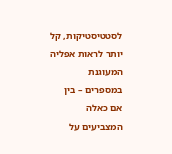לסטטיסטיקות, קל יותר לראות אפליה המעוגנת במספרים – בין אם כאלה המצביעים על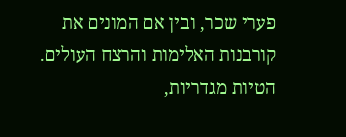פערי שכר, ובין אם המונים את קורבנות האלימות והרצח העולים. הטיות מגדריות,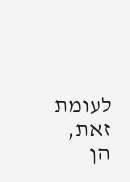לעומת זאת, הן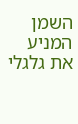השמן המניע את גלגלי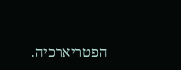הפטריארכיה.